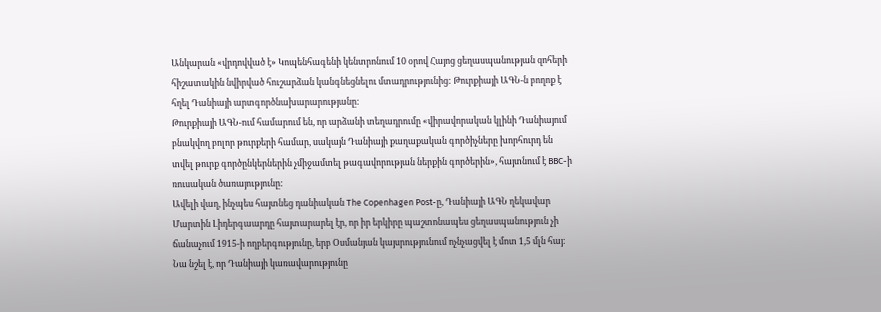Անկարան «վրդովված է» Կոպենհագենի կենտրոնում 10 օրով Հայոց ցեղասպանության զոհերի հիշատակին նվիրված հուշարձան կանգնեցնելու մտադրությունից: Թուրքիայի ԱԳՆ-ն բողոք է հղել Դանիայի արտգործնախարարությանը:
Թուրքիայի ԱԳՆ-ում համարում են, որ արձանի տեղադրումը «վիրավորական կլինի Դանիայում բնակվող բոլոր թուրքերի համար, սակայն Դանիայի քաղաքական գործիչները խորհուրդ են տվել թուրք գործընկերներին չմիջամտել թագավորության ներքին գործերին», հայտնում է BBC-ի ռուսական ծառայությունը:
Ավելի վաղ, ինչպես հայտնեց դանիական The Copenhagen Post-ը, Դանիայի ԱԳՆ ղեկավար Մարտին Լիդերգաարդը հայտարարել էր, որ իր երկիրը պաշտոնապես ցեղասպանություն չի ճանաչում 1915-ի ողբերգությունը, երբ Օսմանյան կայսրությունում ոչնչացվել է մոտ 1,5 մլն հայ: Նա նշել է, որ Դանիայի կառավարությունը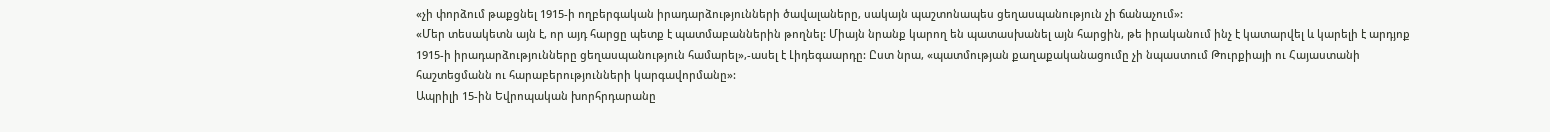«չի փորձում թաքցնել 1915-ի ողբերգական իրադարձությունների ծավալաները, սակայն պաշտոնապես ցեղասպանություն չի ճանաչում»:
«Մեր տեսակետն այն է, որ այդ հարցը պետք է պատմաբաններին թողնել: Միայն նրանք կարող են պատասխանել այն հարցին, թե իրականում ինչ է կատարվել և կարելի է արդյոք 1915-ի իրադարձությունները ցեղասպանություն համարել»,-ասել է Լիդեգաարդը: Ըստ նրա, «պատմության քաղաքականացումը չի նպաստում Թուրքիայի ու Հայաստանի հաշտեցմանն ու հարաբերությունների կարգավորմանը»:
Ապրիլի 15-ին Եվրոպական խորհրդարանը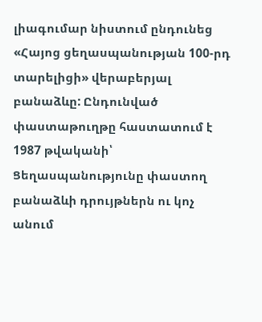լիագումար նիստում ընդունեց «Հայոց ցեղասպանության 100-րդ տարելիցի» վերաբերյալ բանաձևը: Ընդունված փաստաթուղթը հաստատում է 1987 թվականի՝ Ցեղասպանությունը փաստող բանաձևի դրույթներն ու կոչ անում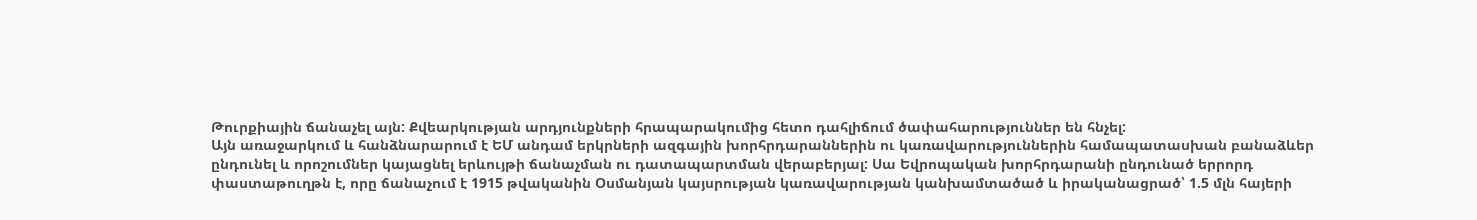Թուրքիային ճանաչել այն: Քվեարկության արդյունքների հրապարակումից հետո դահլիճում ծափահարություններ են հնչել:
Այն առաջարկում և հանձնարարում է ԵՄ անդամ երկրների ազգային խորհրդարաններին ու կառավարություններին համապատասխան բանաձևեր ընդունել և որոշումներ կայացնել երևույթի ճանաչման ու դատապարտման վերաբերյալ: Սա Եվրոպական խորհրդարանի ընդունած երրորդ փաստաթուղթն է, որը ճանաչում է 1915 թվականին Օսմանյան կայսրության կառավարության կանխամտածած և իրականացրած՝ 1.5 մլն հայերի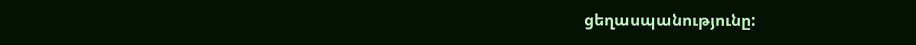ցեղասպանությունը: